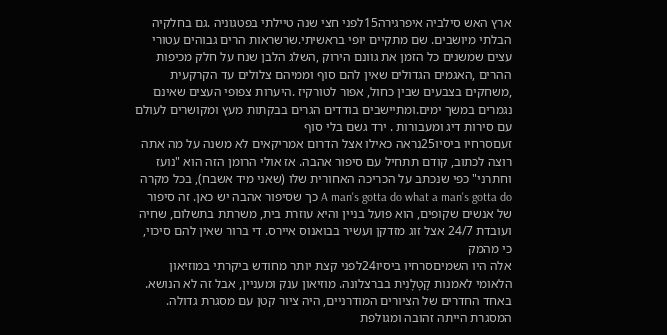ארץ האש סילביה איפרגירה15לפני חצי שנה טיילתי בפטגוניה .גם בחלקיה הבלתי מיושבים. שם מתקיים יופי בראשיתי.שרשראות הרים גבוהים עטורי עצים שמשנים כל הזמן את גוונם הירוק ,השלג הלבן שנח על חלק מכיפות ההרים ,האגמים הגדולים שאין להם סוף וממיהם צלולים עד הקרקעית ,משחקים בצבעים שבין כחול, אפור לטורקיז .היערות צפופי העצים שאינם נגמרים במשך ימים.ומתיישבים בודדים הגרים בבקתות מעץ ומקושרים לעולם עם סירות דיג ומעבורות . ירד גשם בלי סוף
זעםסרחיו ביסיו25נראה כאילו אצל הדרום אמריקאים לא משנה על מה אתה רוצה לכתוב, קודם תתחיל עם סיפור אהבה. אז אולי הרומן הזה הוא "נועז וחתרני" כפי שנכתב על הכריכה האחורית שלו (שאני מיד אשבח), בכל מקרה A man's gotta do what a man's gotta do כך שסיפור אהבה יש כאן. זה סיפור של אנשים שקופים, הוא פועל בניין והיא עוזרת בית, משרתת בתשלום, שחיה ועובדת 24/7 אצל זוג מזדקן ועשיר בבואנוס איירס. די ברור שאין להם סיכוי, כי מהמק
אלה היו השמיםסרחיו ביסיו24לפני קצת יותר מחודש ביקרתי במוזיאון הלאומי לאמנות קָטָלָנִית בברצלונה. מוזיאון ענק ומעניין, אבל זה לא הנושא. באחד החדרים של הציורים המודרניים, היה ציור קטן עם מסגרת גדולה. המסגרת הייתה זהובה ומגולפת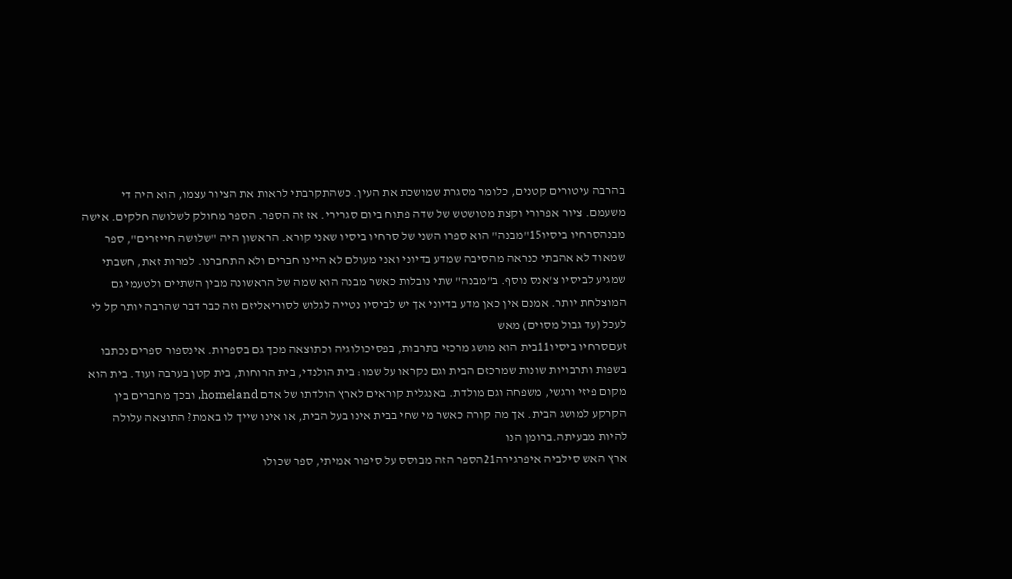בהרבה עיטורים קטנים, כלומר מסגרת שמושכת את העין. כשהתקרבתי לראות את הציור עצמו, הוא היה די משעמם. ציור אפרורי וקצת מטושטש של שדה פתוח ביום סגרירי. אז זה הספר. הספר מחולק לשלושה חלקים. אישה
מבנהסרחיו ביסיו15"מבנה" הוא ספרו השני של סרחיו ביסיו שאני קורא. הראשון היה "שלושה חייזרים", ספר שמאוד לא אהבתי כנראה מהסיבה שמדע בדיוני ואני מעולם לא היינו חברים ולא התחברנו. למרות זאת, חשבתי שמגיע לביסיו צ'אנס נוסף. ב"מבנה" שתי נובלות כאשר מבנה הוא שמה של הראשונה מבין השתיים ולטעמי גם המוצלחת יותר. אמנם אין כאן מדע בדיוני אך יש לביסיו נטייה לגלוש לסוריאליזם וזה כבר דבר שהרבה יותר קל לי לעכל (עד גבול מסוים) מאש
זעםסרחיו ביסיו11בית הוא מושג מרכזי בתרבות, בפסיכולוגיה וכתוצאה מכך גם בספרות. אינספור ספרים נכתבו בשפות ותרבויות שונות שמרכזם הבית וגם נקראו על שמו: בית הולנדי, בית הרוחות, בית קטן בערבה ועוד. בית הוא מקום פיזי ורגשי, משפחה וגם מולדת. באנגלית קוראים לארץ הולדתו של אדם homeland, ובכך מחברים בין הקרקע למושג הבית. אך מה קורה כאשר מי שחי בבית אינו בעל הבית, או אינו שייך לו באמת? התוצאה עלולה להיות מבעיתה.ברומן הנו
ארץ האש סילביה איפרגירה21הספר הזה מבוסס על סיפור אמיתי, ספר שכולו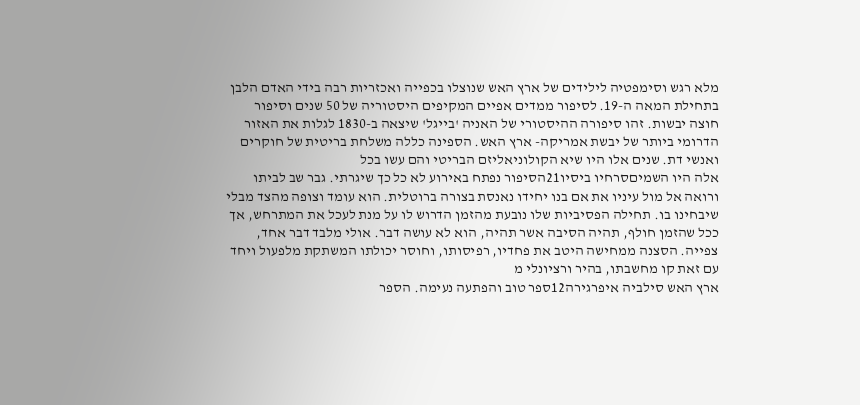מלא רגש וסימפטיה לילידים של ארץ האש שנוצלו בכפייה ואכזריות רבה בידי האדם הלבן בתחילת המאה ה-19. לסיפור ממדים אפיים המקיפים היסטוריה של 50 שנים וסיפור חוצה יבשות. זהו סיפורה ההיסטורי של האניה 'בייגל' שיצאה ב-1830 לגלות את האזור הדרומי ביותר של יבשת אמריקה- ארץ האש. הספינה כללה משלחת בריטית של חוקרים ואנשי דת. שנים אלו היו שיא הקולוניאליזם הבריטי והם עשו בכל
אלה היו השמיםסרחיו ביסיו21הסיפור נפתח באירוע לא כל כך שיגרתי. גבר שב לביתו ורואה אל מול עיניו את אם בנו יחידו נאנסת בצורה ברוטלית. הוא עומד וצופה מהצד מבלי שיבחינו בו. תחילה הפסיביות שלו נובעת מהזמן הדרוש לו על מנת לעכל את המתרחש, אך ככל שהזמן חולף, תהיה הסיבה אשר תהיה, הוא לא עושה דבר. אולי מלבד דבר אחד, צפייה. הסצנה ממחישה היטב את פחדיו, רפיסותו, וחוסר יכולתו המשתקת מלפעול ויחד עם זאת קו מחשבתו, בהיר ורציונלי מ
ארץ האש סילביה איפרגירה12ספר טוב והפתעה נעימה. הספר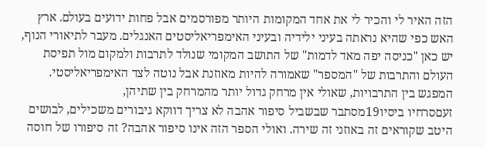הזה האיר לי והכיר לי את אחד המקומות היותר מפורסמים אבל פחות ידועים בעולם. ארץ האש כפי שהיא נראתה בעיני ילידיה ובעיני האימפריאליסטים האנגלים. מעבר לתיאורי הנוף, יש כאן "כניסה יפה מאד לדמות" של התושב המקומי שנולד לתרבות ולמקום מול תפיסת העולם והתרבות של "המספר" שאמורה להיות מאוזנת אבל נוטה לצד האימפריאליסטי. המפגש בין התרבויות, שאולי אין מרחק גדול יותר מהמרחק בין שתיהן,
זעםסרחיו ביסיו19מסתבר שבשביל סיפור אהבה לא צריך דווקא גיבורים משכילים, לבושים היטב שקוראים זה באוזני זה שירה. ואולי הספר הזה אינו סיפור אהבה? זה סיפורו של חוסה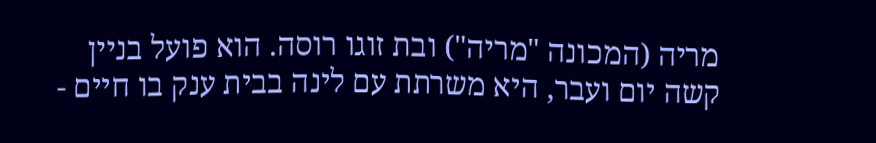מריה (המכונה "מריה") ובת זוגו רוסה. הוא פועל בניין קשה יום ועבר, היא משרתת עם לינה בבית ענק בו חיים -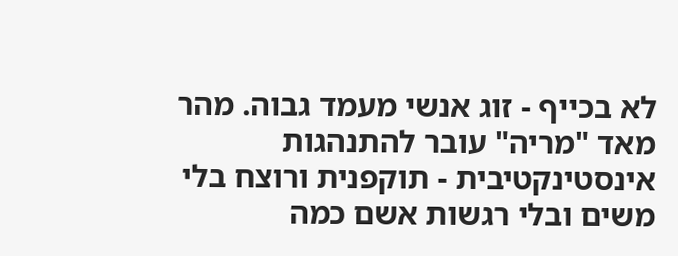לא בכייף - זוג אנשי מעמד גבוה. מהר מאד "מריה" עובר להתנהגות אינסטינקטיבית - תוקפנית ורוצח בלי משים ובלי רגשות אשם כמה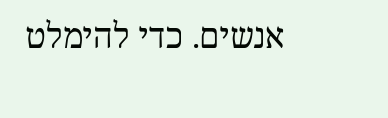אנשים. כדי להימלט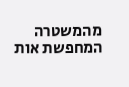מהמשטרה המחפשת אות